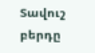Տավուշ բերդը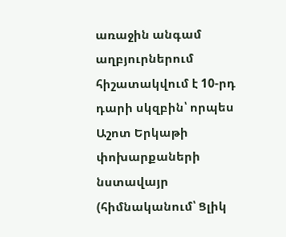առաջին անգամ աղբյուրներում հիշատակվում է 10-րդ դարի սկզբին՝ որպես Աշոտ Երկաթի փոխարքաների նստավայր (հիմնականում՝ Ցլիկ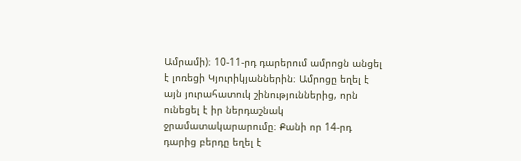Ամրամի)։ 10-11-րդ դարերում ամրոցն անցել է լոռեցի Կյուրիկյաններին։ Ամրոցը եղել է այն յուրահատուկ շինություններից, որն ունեցել է իր ներդաշնակ ջրամատակարարումը։ Քանի որ 14-րդ դարից բերդը եղել է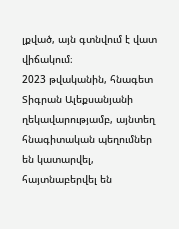լքված, այն գտնվում է վատ վիճակում։
2023 թվականին, հնագետ Տիգրան Ալեքսանյանի ղեկավարությամբ, այնտեղ հնագիտական պեղումներ են կատարվել, հայտնաբերվել են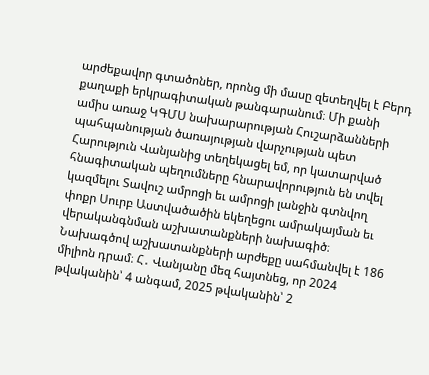արժեքավոր գտածոներ, որոնց մի մասը զետեղվել է Բերդ քաղաքի երկրագիտական թանգարանում։ Մի քանի ամիս առաջ ԿԳՄՍ նախարարության Հուշարձանների պահպանության ծառայության վարչության պետ Հարություն Վանյանից տեղեկացել եմ, որ կատարված հնագիտական պեղումները հնարավորություն են տվել կազմելու Տավուշ ամրոցի եւ ամրոցի լանջին գտնվող փոքր Սուրբ Աստվածածին եկեղեցու ամրակայման եւ վերականգնման աշխատանքների նախագիծ։
Նախագծով աշխատանքների արժեքը սահմանվել է 186 միլիոն դրամ։ Հ․ Վանյանը մեզ հայտնեց, որ 2024 թվականին՝ 4 անգամ, 2025 թվականին՝ 2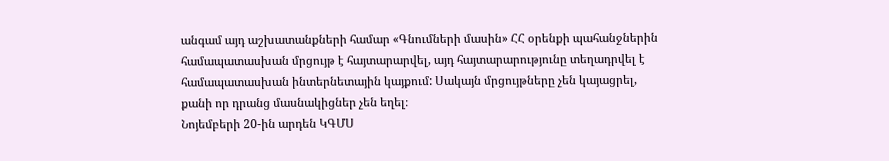անգամ այդ աշխատանքների համար «Գնումների մասին» ՀՀ օրենքի պահանջներին համապատասխան մրցույթ է հայտարարվել, այդ հայտարարությունը տեղադրվել է համապատասխան ինտերնետային կայքում: Սակայն մրցույթները չեն կայացրել, քանի որ դրանց մասնակիցներ չեն եղել։
Նոյեմբերի 20-ին արդեն ԿԳՄՍ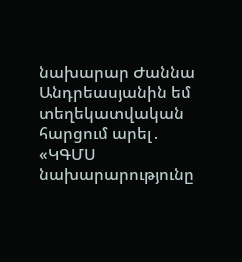նախարար Ժաննա Անդրեասյանին եմ տեղեկատվական հարցում արել․ «ԿԳՄՍ նախարարությունը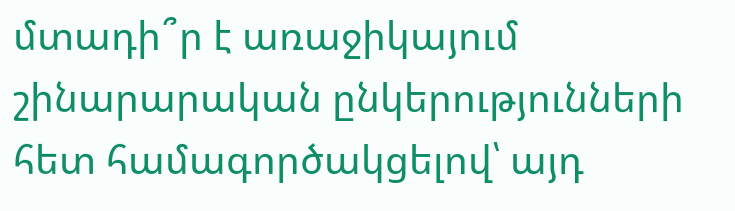մտադի՞ր է առաջիկայում շինարարական ընկերությունների հետ համագործակցելով՝ այդ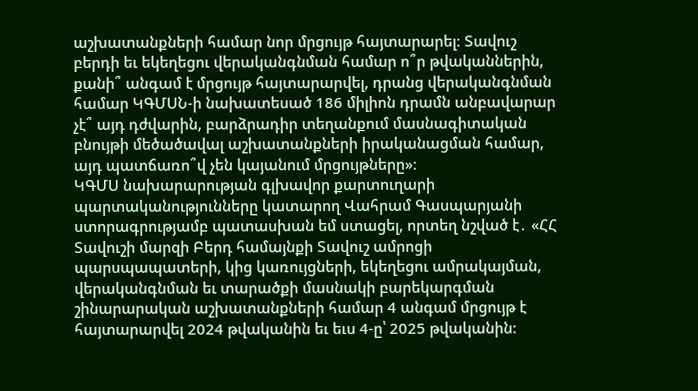աշխատանքների համար նոր մրցույթ հայտարարել։ Տավուշ բերդի եւ եկեղեցու վերականգնման համար ո՞ր թվականներին, քանի՞ անգամ է մրցույթ հայտարարվել, դրանց վերականգնման համար ԿԳՄՍՆ-ի նախատեսած 186 միլիոն դրամն անբավարար չէ՞ այդ դժվարին, բարձրադիր տեղանքում մասնագիտական բնույթի մեծածավալ աշխատանքների իրականացման համար, այդ պատճառո՞վ չեն կայանում մրցույթները»։
ԿԳՄՍ նախարարության գլխավոր քարտուղարի պարտականությունները կատարող Վահրամ Գասպարյանի ստորագրությամբ պատասխան եմ ստացել, որտեղ նշված է․ «ՀՀ Տավուշի մարզի Բերդ համայնքի Տավուշ ամրոցի պարսպապատերի, կից կառույցների, եկեղեցու ամրակայման, վերականգնման եւ տարածքի մասնակի բարեկարգման շինարարական աշխատանքների համար 4 անգամ մրցույթ է հայտարարվել 2024 թվականին եւ եւս 4-ը՝ 2025 թվականին: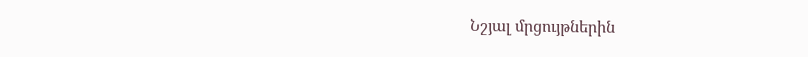Նշյալ մրցույթներին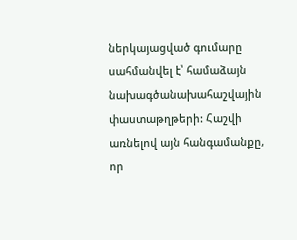ներկայացված գումարը սահմանվել է՝ համաձայն նախագծանախահաշվային փաստաթղթերի: Հաշվի առնելով այն հանգամանքը, որ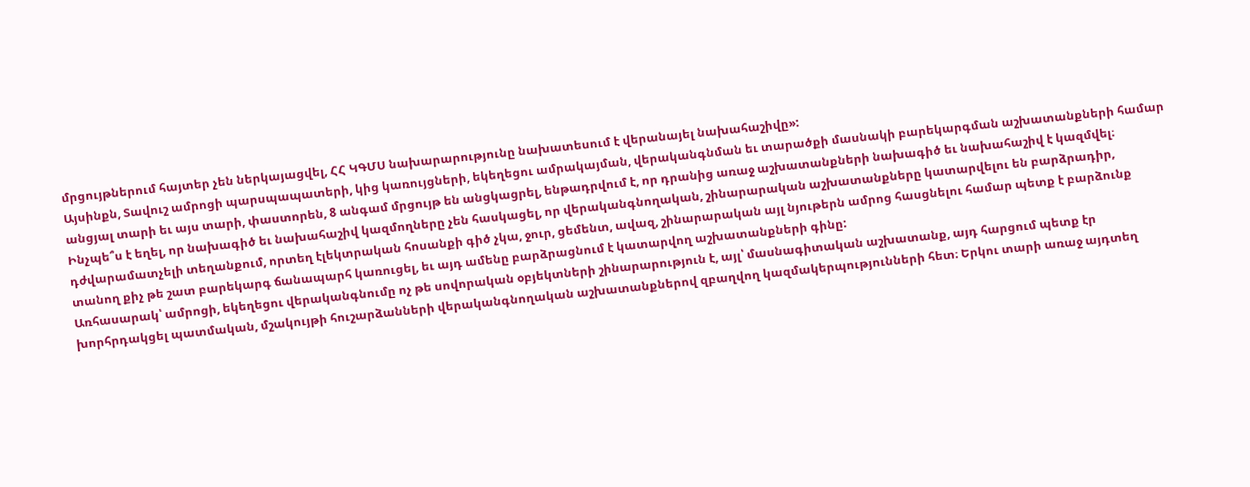մրցույթներում հայտեր չեն ներկայացվել, ՀՀ ԿԳՄՍ նախարարությունը նախատեսում է վերանայել նախահաշիվը»:
Այսինքն, Տավուշ ամրոցի պարսպապատերի, կից կառույցների, եկեղեցու ամրակայման, վերականգնման եւ տարածքի մասնակի բարեկարգման աշխատանքների համար անցյալ տարի եւ այս տարի, փաստորեն, 8 անգամ մրցույթ են անցկացրել, ենթադրվում է, որ դրանից առաջ աշխատանքների նախագիծ եւ նախահաշիվ է կազմվել։ Ինչպե՞ս է եղել, որ նախագիծ եւ նախահաշիվ կազմողները չեն հասկացել, որ վերականգնողական, շինարարական աշխատանքները կատարվելու են բարձրադիր, դժվարամատչելի տեղանքում, որտեղ էլեկտրական հոսանքի գիծ չկա, ջուր, ցեմենտ, ավազ, շինարարական այլ նյութերն ամրոց հասցնելու համար պետք է բարձունք տանող քիչ թե շատ բարեկարգ ճանապարհ կառուցել, եւ այդ ամենը բարձրացնում է կատարվող աշխատանքների գինը:
Առհասարակ՝ ամրոցի, եկեղեցու վերականգնումը ոչ թե սովորական օբյեկտների շինարարություն է, այլ՝ մասնագիտական աշխատանք, այդ հարցում պետք էր խորհրդակցել պատմական, մշակույթի հուշարձանների վերականգնողական աշխատանքներով զբաղվող կազմակերպությունների հետ։ Երկու տարի առաջ այդտեղ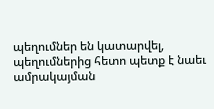պեղումներ են կատարվել, պեղումներից հետո պետք է նաեւ ամրակայման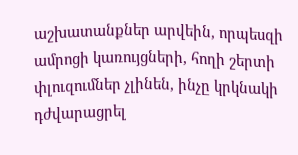աշխատանքներ արվեին, որպեսզի ամրոցի կառույցների, հողի շերտի փլուզումներ չլինեն, ինչը կրկնակի դժվարացրել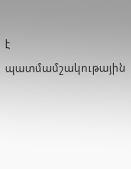է պատմամշակութային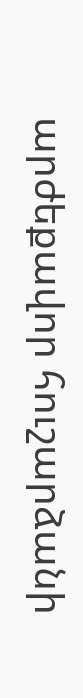արժեքավոր հուշարձանի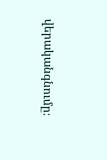վերականգնումը։